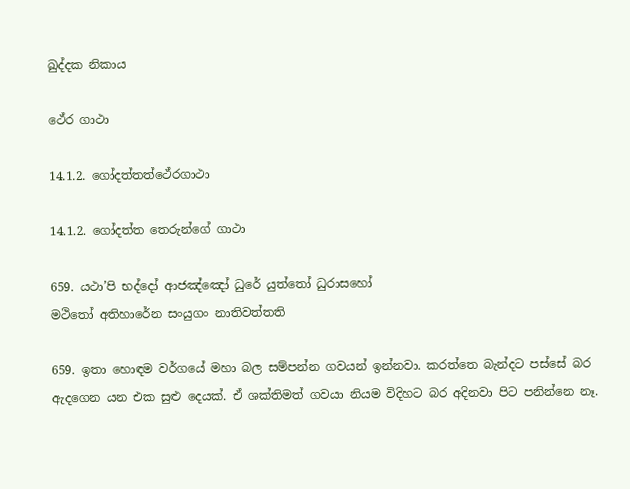ඛුද්දක නිකාය

ථේර ගාථා

14.1.2. ගෝදත්තත්ථේරගාථා

14.1.2. ගෝදත්ත තෙරුන්ගේ ගාථා

659. යථා’පි භද්දෝ ආජඤ්ඤෝ ධුරේ යුත්තෝ ධුරාසහෝ
මථිතෝ අතිහාරේන සංයුගං නාතිවත්තති

659. ඉතා හොඳම වර්ගයේ මහා බල සම්පන්න ගවයන් ඉන්නවා. කරත්තෙ බැන්දට පස්සේ බර ඇදගෙන යන එක සුළු දෙයක්. ඒ ශක්තිමත් ගවයා නියම විදිහට බර අදිනවා පිට පනින්නෙ නෑ.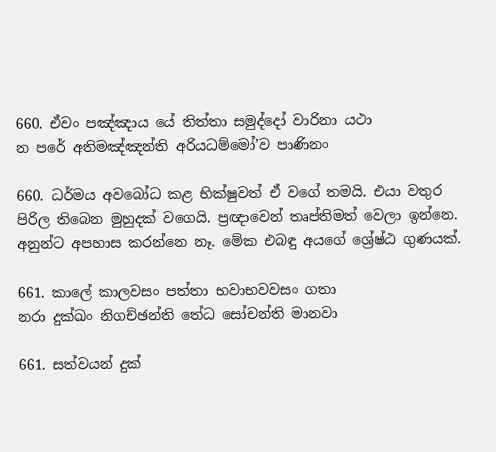660. ඒවං පඤ්ඤාය යේ තිත්තා සමුද්දෝ වාරිනා යථා
න පරේ අතිමඤ්ඤන්ති අරියධම්මෝ’ව පාණිනං

660. ධර්මය අවබෝධ කළ භික්ෂුවත් ඒ වගේ තමයි. එයා වතුර පිරිල තිබෙන මුහුදක් වගෙයි. ප්‍රඥාවෙන් තෘප්තිමත් වෙලා ඉන්නෙ. අනුන්ට අපහාස කරන්නෙ නෑ. මේක එබඳු අයගේ ශ්‍රේෂ්ඨ ගුණයක්.

661. කාලේ කාලවසං පත්තා භවාභවවසං ගතා
නරා දුක්ඛං නිගච්ඡන්ති තේධ සෝචන්ති මානවා

661. සත්වයන් දුක්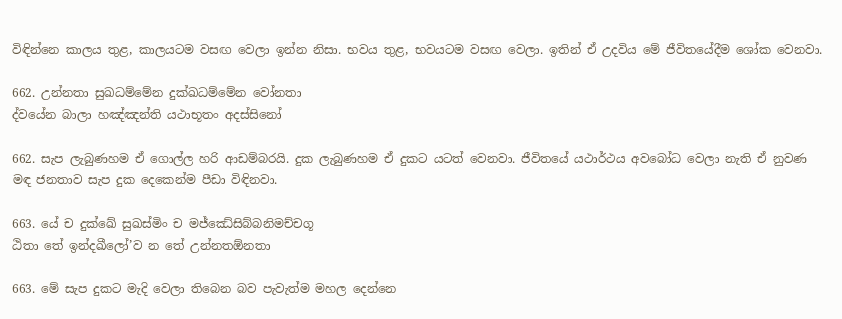විඳින්නෙ කාලය තුළ, කාලයටම වසඟ වෙලා ඉන්න නිසා. භවය තුළ, භවයටම වසඟ වෙලා. ඉතින් ඒ උදවිය මේ ජීවිතයේදීම ශෝක වෙනවා.

662. උන්නතා සුඛධම්මේන දුක්ඛධම්මේන වෝනතා
ද්වයේන බාලා හඤ්ඤන්ති යථාභූතං අදස්සිනෝ

662. සැප ලැබුණහම ඒ ගොල්ල හරි ආඩම්බරයි. දුක ලැබුණහම ඒ දුකට යටත් වෙනවා. ජීවිතයේ යථාර්ථය අවබෝධ වෙලා නැති ඒ නුවණ මඳ ජනතාව සැප දුක දෙකෙන්ම පීඩා විඳිනවා.

663. යේ ච දුක්ඛේ සුඛස්මිං ච මජ්ඣේසිබ්බනිමච්චගූ
ඨිතා තේ ඉන්දඛීලෝ’ව න තේ උන්නතඕනතා

663. මේ සැප දුකට මැදි වෙලා තිබෙන බව පැවැත්ම මහල දෙන්නෙ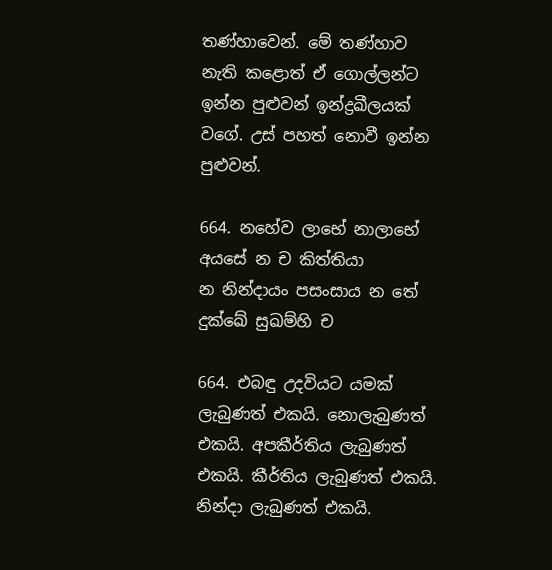තණ්හාවෙන්. මේ තණ්හාව නැති කළොත් ඒ ගොල්ලන්ට ඉන්න පුළුවන් ඉන්ද්‍රඛීලයක් වගේ. උස් පහත් නොවී ඉන්න පුළුවන්.

664. නහේව ලාභේ නාලාභේ අයසේ න ච කිත්තියා
න නින්දායං පසංසාය න තේ දුක්ඛේ සුඛම්හි ච

664. එබඳු උදවියට යමක් ලැබුණත් එකයි. නොලැබුණත් එකයි. අපකීර්තිය ලැබුණත් එකයි. කීර්තිය ලැබුණත් එකයි. නින්දා ලැබුණත් එකයි.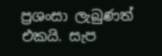ප්‍රශංසා ලැබුණත් එකයි. සැප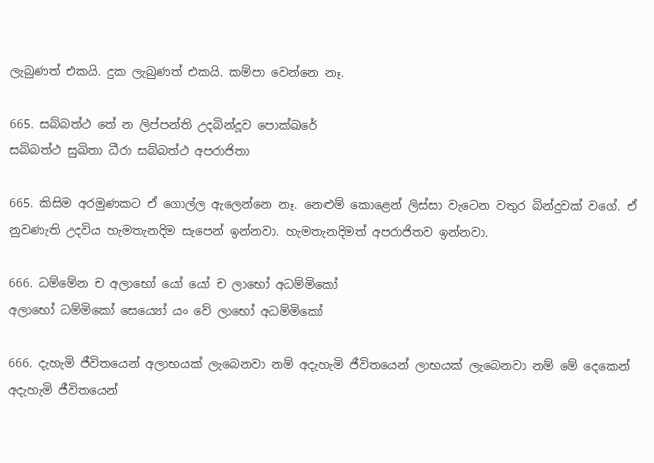ලැබුණත් එකයි. දුක ලැබුණත් එකයි. කම්පා වෙන්නෙ නෑ.

665. සබ්බත්ථ තේ න ලිප්පන්ති උදබින්දූව පොක්ඛරේ
සබ්බත්ථ සුඛිතා ධීරා සබ්බත්ථ අපරාජිතා

665. කිසිම අරමුණකට ඒ ගොල්ල ඇලෙන්නෙ නෑ. නෙළුම් කොළෙන් ලිස්සා වැටෙන වතුර බින්දුවක් වගේ. ඒ නුවණැති උදවිය හැමතැනදිම සැපෙන් ඉන්නවා. හැමතැනදිමත් අපරාජිතව ඉන්නවා.

666. ධම්මේන ච අලාභෝ යෝ යෝ ච ලාභෝ අධම්මිකෝ
අලාභෝ ධම්මිකෝ සෙය්‍යෝ යං වේ ලාභෝ අධම්මිකෝ

666. දැහැමි ජීවිතයෙන් අලාභයක් ලැබෙනවා නම් අදැහැමි ජීවිතයෙන් ලාභයක් ලැබෙනවා නම් මේ දෙකෙන් අදැහැමි ජීවිතයෙන්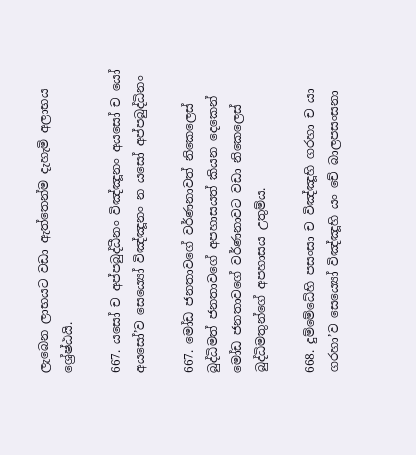ලැබෙන ලාභයට වඩා ඇත්තෙන්ම දැහැමි අලාභය ශ්‍රේෂ්ඨයි.

667. යසෝ ච අප්පබුද්ධීනං විඤ්ඤූනං අයසෝ ච යෝ
අයසෝ’ව සෙය්‍යෝ විඤ්ඤූනං න යසෝ අප්පබුද්ධිනං

667. මෝඩ ජනතාවගේ වර්ණනාවත් නිකෙලෙස් බුද්ධිමත් ජනතාවගේ අපහාසයත් කියන දෙකෙන් මෝඩ ජනතාවගේ වර්ණනාවට වඩා නිකෙලෙස් බුද්ධිමතුන්ගේ අපහාසය උතුම්ය.

668. දුම්මේධේහි පසංසා ච විඤ්ඤූහි ගරහා ච යා
ගරහා’ව සෙය්‍යෝ විඤ්ඤූහි යං චේ බාලපසංසනා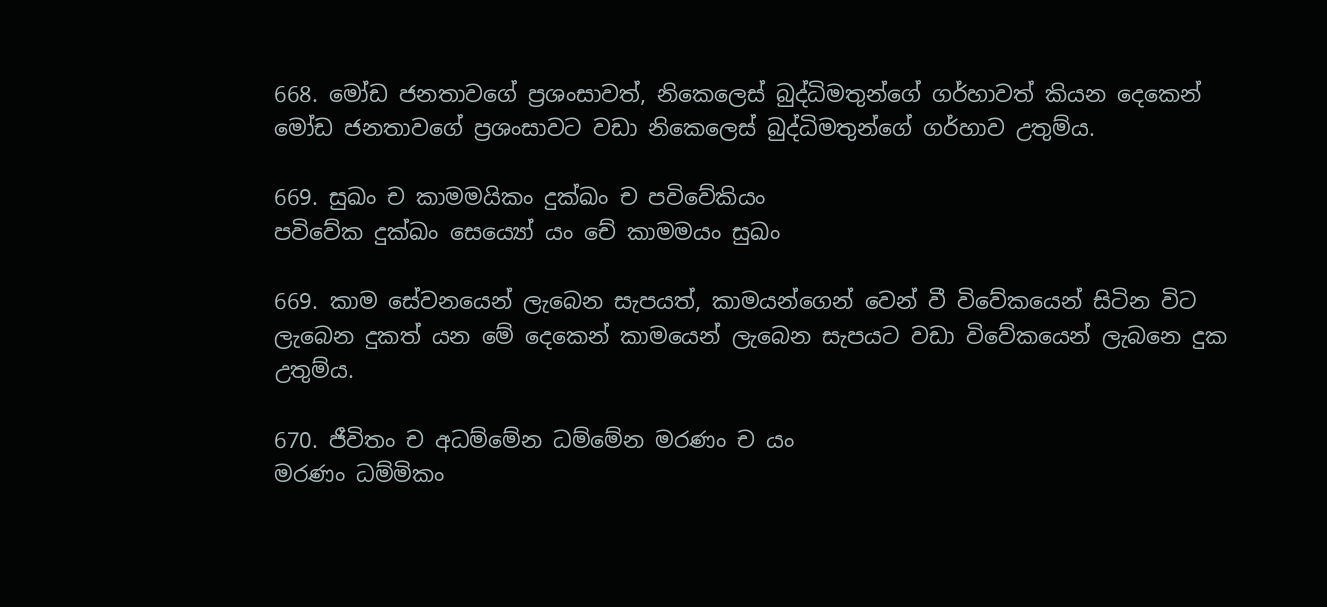668. මෝඩ ජනතාවගේ ප්‍රශංසාවත්, නිකෙලෙස් බුද්ධිමතුන්ගේ ගර්හාවත් කියන දෙකෙන් මෝඩ ජනතාවගේ ප්‍රශංසාවට වඩා නිකෙලෙස් බුද්ධිමතුන්ගේ ගර්හාව උතුම්ය.

669. සුඛං ච කාමමයිකං දුක්ඛං ච පවිවේකියං
පවිවේක දුක්ඛං සෙය්‍යෝ යං චේ කාමමයං සුඛං

669. කාම සේවනයෙන් ලැබෙන සැපයත්, කාමයන්ගෙන් වෙන් වී විවේකයෙන් සිටින විට ලැබෙන දුකත් යන මේ දෙකෙන් කාමයෙන් ලැබෙන සැපයට වඩා විවේකයෙන් ලැබනෙ දුක උතුම්ය.

670. ජීවිතං ච අධම්මේන ධම්මේන මරණං ච යං
මරණං ධම්මිකං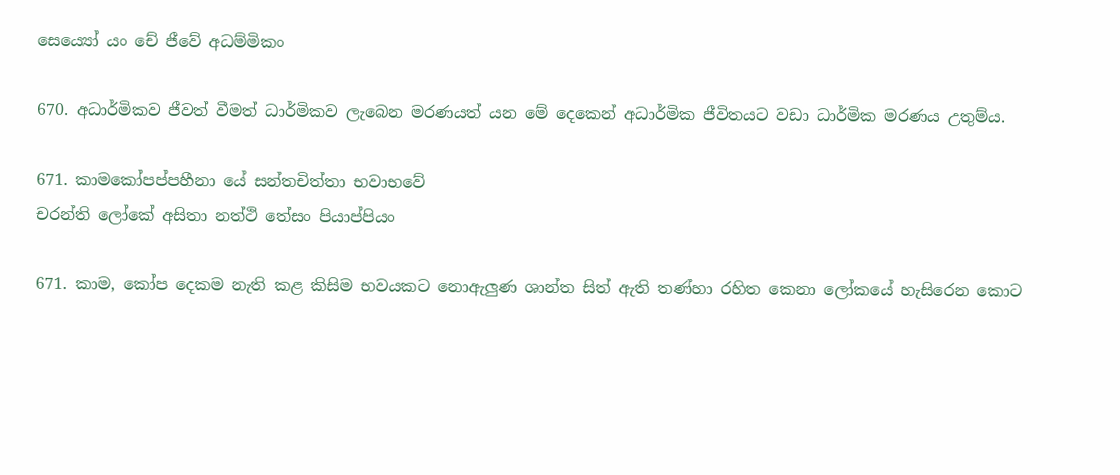සෙය්‍යෝ යං චේ ජීවේ අධම්මිකං

670. අධාර්මිකව ජීවත් වීමත් ධාර්මිකව ලැබෙන මරණයත් යන මේ දෙකෙන් අධාර්මික ජීවිතයට වඩා ධාර්මික මරණය උතුම්ය.

671. කාමකෝපප්පහීනා යේ සන්තචිත්තා භවාභවේ
චරන්ති ලෝකේ අසිතා නත්ථි තේසං පියාප්පියං

671. කාම, කෝප දෙකම නැති කළ කිසිම භවයකට නොඇලුණ ශාන්ත සිත් ඇති තණ්හා රහිත කෙනා ලෝකයේ හැසිරෙන කොට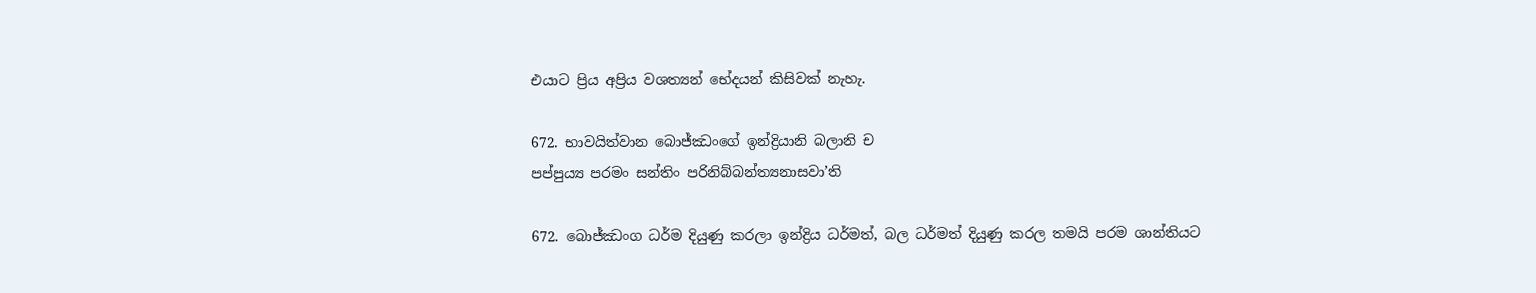එයාට ප්‍රිය අප්‍රිය වශත්‍යන් භේදයන් කිසිවක් නැහැ.

672. භාවයිත්වාන බොජ්ඣංගේ ඉන්ද්‍රියානි බලානි ච
පප්පුය්‍ය පරමං සන්තිං පරිනිබ්බන්ත්‍යනාසවා’ති

672. බොජ්ඣංග ධර්ම දියුණු කරලා ඉන්ද්‍රිය ධර්මත්, බල ධර්මත් දියුණු කරල තමයි පරම ශාන්තියට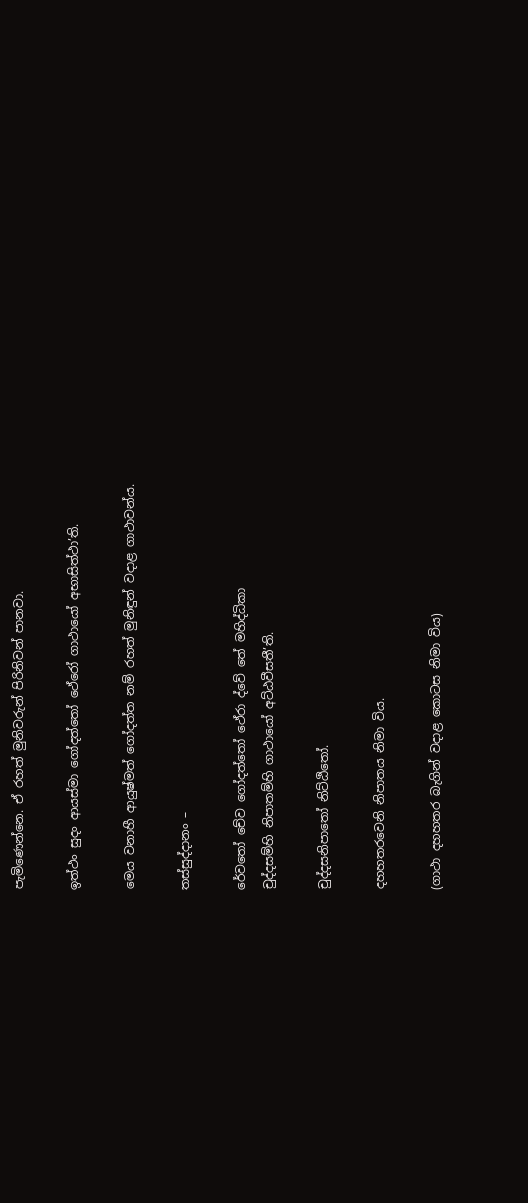පැමිණෙන්නෙ. ඒ රහත් මුනිවරුන් පිරිනිවන් පානවා.

ඉත්ථං සුදං ආයස්මා ගෝදත්තෝ ථේරෝ ගාථායෝ අභාසිත්ථා’ති.

මෙය වනාහී ආයුෂ්මත් ගෝදත්ත නම් රහත් මුනිඳුන් වදාළ ගාථාවන්ය.

තස්සුද්දානං –

රේවතෝ චේව ගෝදත්තෝ ථේරා ද්වේ තේ මහිද්ධිකා
චුද්දසම්හි නිපාතම්හි ගාථායෝ අට්ඨවීසතී’ති.

චුද්දසනිපාතෝ නිට්ඨිතෝ.

දහහතරවෙනි නිපාතය නිමා විය.

(ගාථා දහහතර බැගින් වදාළ කොටස නිමා විය)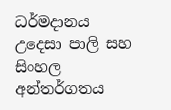ධර්මදානය උදෙසා පාලි සහ සිංහල අන්තර්ගතය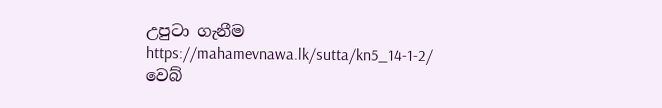උපුටා ගැනීම https://mahamevnawa.lk/sutta/kn5_14-1-2/ වෙබ්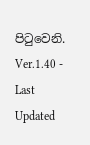පිටුවෙනි.
Ver.1.40 - Last Updated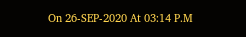On 26-SEP-2020 At 03:14 P.M